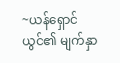~ယန်ရှောင်ယွင်၏ မျက်နှာ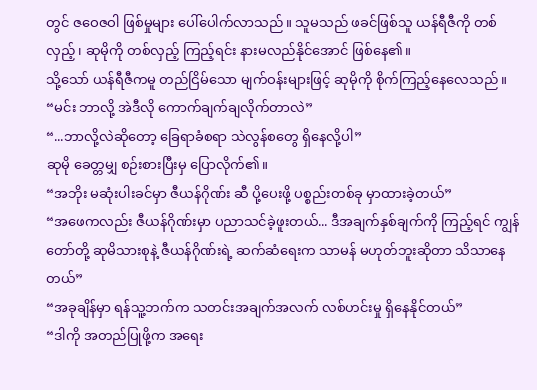တွင် ဇဝေဇဝါ ဖြစ်မှုများ ပေါ်ပေါက်လာသည်။ သူမသည် ဖခင်ဖြစ်သူ ယန်ရီဇီကို တစ်လှည့်၊ ဆုမိုကို တစ်လှည့် ကြည့်ရင်း နားမလည်နိုင်အောင် ဖြစ်နေ၏။
သို့သော် ယန်ရီဇီကမူ တည်ငြိမ်သော မျက်ဝန်းများဖြင့် ဆုမိုကို စိုက်ကြည့်နေလေသည်။
“မင်း ဘာလို့ အဲဒီလို ကောက်ချက်ချလိုက်တာလဲ”
“...ဘာလို့လဲဆိုတော့ ခြေရာခံစရာ သဲလွန်စတွေ ရှိနေလို့ပါ”
ဆုမို ခေတ္တမျှ စဉ်းစားပြီးမှ ပြောလိုက်၏။
“အဘိုး မဆုံးပါးခင်မှာ ဇီယန်ဂိုဏ်း ဆီ ပို့ပေးဖို့ ပစ္စည်းတစ်ခု မှာထားခဲ့တယ်”
“အဖေကလည်း ဇီယန်ဂိုဏ်းမှာ ပညာသင်ခဲ့ဖူးတယ်... ဒီအချက်နှစ်ချက်ကို ကြည့်ရင် ကျွန်တော်တို့ ဆုမိသားစုနဲ့ ဇီယန်ဂိုဏ်းရဲ့ ဆက်ဆံရေးက သာမန် မဟုတ်ဘူးဆိုတာ သိသာနေတယ်”
“အခုချိန်မှာ ရန်သူ့ဘက်က သတင်းအချက်အလက် လစ်ဟင်းမှု ရှိနေနိုင်တယ်”
“ဒါကို အတည်ပြုဖို့က အရေး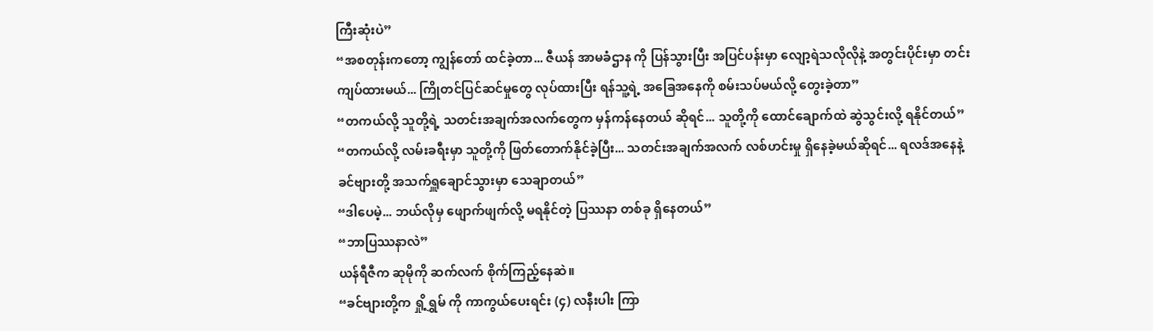ကြီးဆုံးပဲ”
“အစတုန်းကတော့ ကျွန်တော် ထင်ခဲ့တာ... ဇီယန် အာမခံဌာန ကို ပြန်သွားပြီး အပြင်ပန်းမှာ လျော့ရဲသလိုလိုနဲ့ အတွင်းပိုင်းမှာ တင်းကျပ်ထားမယ်... ကြိုတင်ပြင်ဆင်မှုတွေ လုပ်ထားပြီး ရန်သူ့ရဲ့ အခြေအနေကို စမ်းသပ်မယ်လို့ တွေးခဲ့တာ”
“တကယ်လို့ သူတို့ရဲ့ သတင်းအချက်အလက်တွေက မှန်ကန်နေတယ် ဆိုရင်... သူတို့ကို ထောင်ချောက်ထဲ ဆွဲသွင်းလို့ ရနိုင်တယ်”
“တကယ်လို့ လမ်းခရီးမှာ သူတို့ကို ဖြတ်တောက်နိုင်ခဲ့ပြီး... သတင်းအချက်အလက် လစ်ဟင်းမှု ရှိနေခဲ့မယ်ဆိုရင်... ရလဒ်အနေနဲ့ ခင်ဗျားတို့ အသက်ရှူချောင်သွားမှာ သေချာတယ်”
“ဒါပေမဲ့... ဘယ်လိုမှ ဖျောက်ဖျက်လို့ မရနိုင်တဲ့ ပြဿနာ တစ်ခု ရှိနေတယ်”
“ဘာပြဿနာလဲ”
ယန်ရီဇီက ဆုမိုကို ဆက်လက် စိုက်ကြည့်နေဆဲ။
“ခင်ဗျားတို့က ရှို့ရွှမ် ကို ကာကွယ်ပေးရင်း (၄) လနီးပါး ကြာ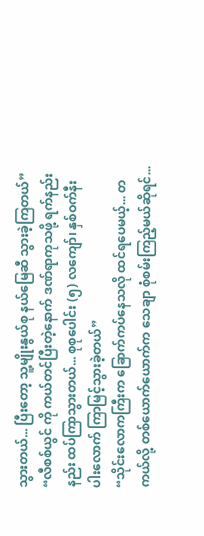သွားတယ်... ပြီးတော့ သူ့မျိုးနွယ်စု နယ်မြေဆီ သွားခဲ့ကြတယ်”
“လီစစ်ယွင် ကို ကယ်တင်ပြီးတဲ့နောက် ဒဏ်ရာကုသဖို့ ရက်နည်းနည်း ထပ်ကြာသွားတယ်... စုစုပေါင်း (၅) လကျော်၊ နှစ်ဝက်နီးပါးလောက် ကြာမြင့်သွားခဲ့တယ်”
“သိုင်းလောကကြီးက ခြောက်ကပ်နေသလို ထင်ရပေမယ့်... တကယ်လို့ တစ်ယောက်ယောက်က သေချာ စုံစမ်းကြည့်မယ်ဆိုရင်...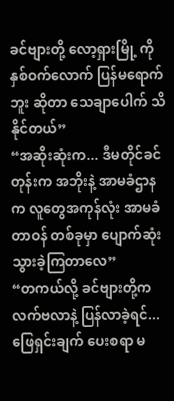ခင်ဗျားတို့ လော့ရှားမြို့ ကို နှစ်ဝက်လောက် ပြန်မရောက်ဘူး ဆိုတာ သေချာပေါက် သိနိုင်တယ်”
“အဆိုးဆုံးက... ဒီမတိုင်ခင်တုန်းက အဘိုးနဲ့ အာမခံဌာနက လူတွေအကုန်လုံး အာမခံတာဝန် တစ်ခုမှာ ပျောက်ဆုံးသွားခဲ့ကြတာလေ”
“တကယ်လို့ ခင်ဗျားတို့က လက်ဗလာနဲ့ ပြန်လာခဲ့ရင်... ဖြေရှင်းချက် ပေးစရာ မ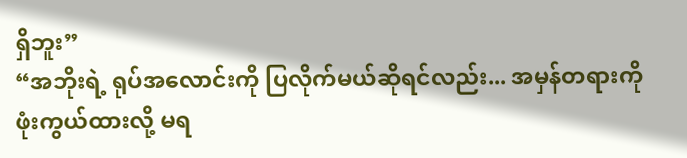ရှိဘူး”
“အဘိုးရဲ့ ရုပ်အလောင်းကို ပြလိုက်မယ်ဆိုရင်လည်း... အမှန်တရားကို ဖုံးကွယ်ထားလို့ မရ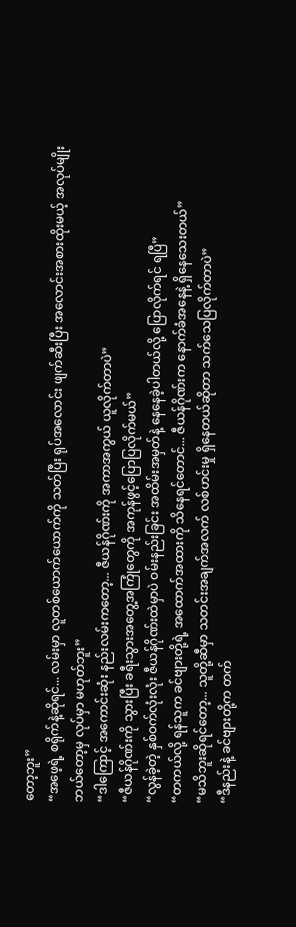တော့ဘူး”
“အဖေ့ရဲ့ စရိုက်နဲ့ဆိုရင်... လမ်းမှာ လူတစ်ယောက်ယောက်ကို သတ်ပြီး ရုပ်အလောင်း ဖျက်ဆီးပြီး အလောင်းအစားထိုးမယ့် အလုပ်မျိုး ဘယ်တော့မှ လုပ်မှာ မဟုတ်ဘူး”
“ဒါကြောင့် အကောင်းဆုံး နည်းလမ်းကတော့... ဇီယန်ဂိုဏ်းကို အကာအကွယ် ယူလိုက်တာပဲ”
“ဇီယန်ဂိုဏ်းကို သွားပြီး ခရီးသွားအတွေ့အကြုံတွေကို အကုန်ဖွင့်ပြောပြလိုက်မယ်”
“လွန်ခဲ့တဲ့ နှစ်ဝက်လုံးလုံး ဇီယန်ဂိုဏ်းထဲမှာပဲ ဝမ်းနည်းခြင်း အထိမ်းအမှတ်နဲ့ နေနေခဲ့ပါတယ်လို့ ပြောလိုက်ရင် ရပြီ”
“တကယ်လို့ ရန်သူက ခင်ဗျားတို့ရဲ့ အထောက်အထားကို သိနေရင်တောင်... ဇီယန်ဂိုဏ်းက နောက်ခံအနေနဲ့ ရှိနေသေးတယ်”
“မသိဘူးဆိုရင်တော့... သူတို့ဆီမှာ သတင်းအချက်အလက် လစ်ဟင်းမှု ရှိနေတယ်ဆိုတာ သက်သေပြလိုက်တာပဲ”
“ဒီနည်းနဲ့ ခင်ဗျားတို့က တက်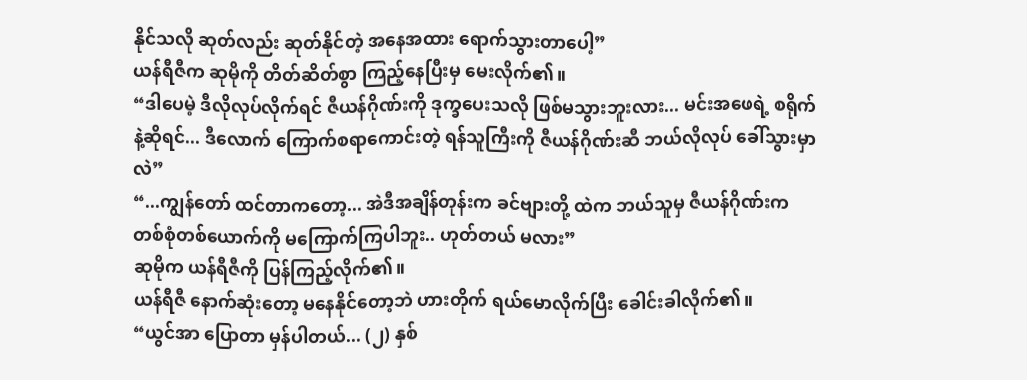နိုင်သလို ဆုတ်လည်း ဆုတ်နိုင်တဲ့ အနေအထား ရောက်သွားတာပေါ့”
ယန်ရီဇီက ဆုမိုကို တိတ်ဆိတ်စွာ ကြည့်နေပြီးမှ မေးလိုက်၏။
“ဒါပေမဲ့ ဒီလိုလုပ်လိုက်ရင် ဇီယန်ဂိုဏ်းကို ဒုက္ခပေးသလို ဖြစ်မသွားဘူးလား... မင်းအဖေရဲ့ စရိုက်နဲ့ဆိုရင်... ဒီလောက် ကြောက်စရာကောင်းတဲ့ ရန်သူကြီးကို ဇီယန်ဂိုဏ်းဆီ ဘယ်လိုလုပ် ခေါ်သွားမှာလဲ”
“...ကျွန်တော် ထင်တာကတော့... အဲဒီအချိန်တုန်းက ခင်ဗျားတို့ ထဲက ဘယ်သူမှ ဇီယန်ဂိုဏ်းက တစ်စုံတစ်ယောက်ကို မကြောက်ကြပါဘူး.. ဟုတ်တယ် မလား”
ဆုမိုက ယန်ရီဇီကို ပြန်ကြည့်လိုက်၏။
ယန်ရီဇီ နောက်ဆုံးတော့ မနေနိုင်တော့ဘဲ ဟားတိုက် ရယ်မောလိုက်ပြီး ခေါင်းခါလိုက်၏။
“ယွင်အာ ပြောတာ မှန်ပါတယ်... (၂) နှစ်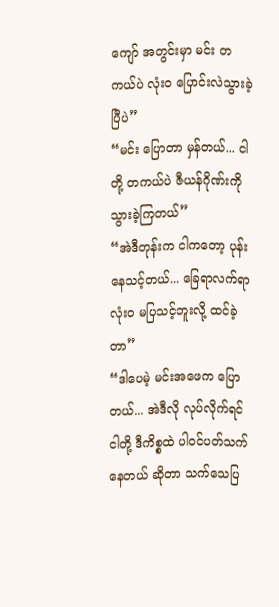ကျော် အတွင်းမှာ မင်း တကယ်ပဲ လုံးဝ ပြောင်းလဲသွားခဲ့ပြီပဲ”
“မင်း ပြောတာ မှန်တယ်... ငါတို့ တကယ်ပဲ ဇီယန်ဂိုဏ်းကို သွားခဲ့ကြတယ်”
“အဲဒီတုန်းက ငါကတော့ ပုန်းနေသင့်တယ်... ခြေရာလက်ရာ လုံးဝ မပြသင့်ဘူးလို့ ထင်ခဲ့တာ”
“ဒါပေမဲ့ မင်းအဖေက ပြောတယ်... အဲဒီလို လုပ်လိုက်ရင် ငါတို့ ဒီကိစ္စထဲ ပါဝင်ပတ်သက်နေတယ် ဆိုတာ သက်သေပြ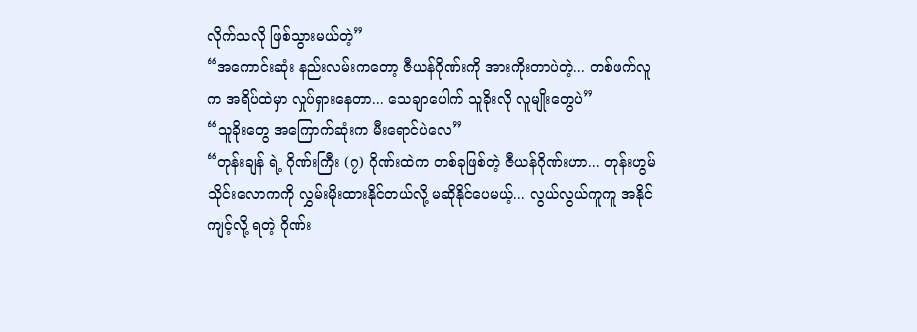လိုက်သလို ဖြစ်သွားမယ်တဲ့”
“အကောင်းဆုံး နည်းလမ်းကတော့ ဇီယန်ဂိုဏ်းကို အားကိုးတာပဲတဲ့... တစ်ဖက်လူက အရိပ်ထဲမှာ လှုပ်ရှားနေတာ... သေချာပေါက် သူခိုးလို လူမျိုးတွေပဲ”
“သူခိုးတွေ အကြောက်ဆုံးက မီးရောင်ပဲလေ”
“တုန်းချန် ရဲ့ ဂိုဏ်းကြီး (၇) ဂိုဏ်းထဲက တစ်ခုဖြစ်တဲ့ ဇီယန်ဂိုဏ်းဟာ... တုန်းဟွမ် သိုင်းလောကကို လွှမ်းမိုးထားနိုင်တယ်လို့ မဆိုနိုင်ပေမယ့်... လွယ်လွယ်ကူကူ အနိုင်ကျင့်လို့ ရတဲ့ ဂိုဏ်း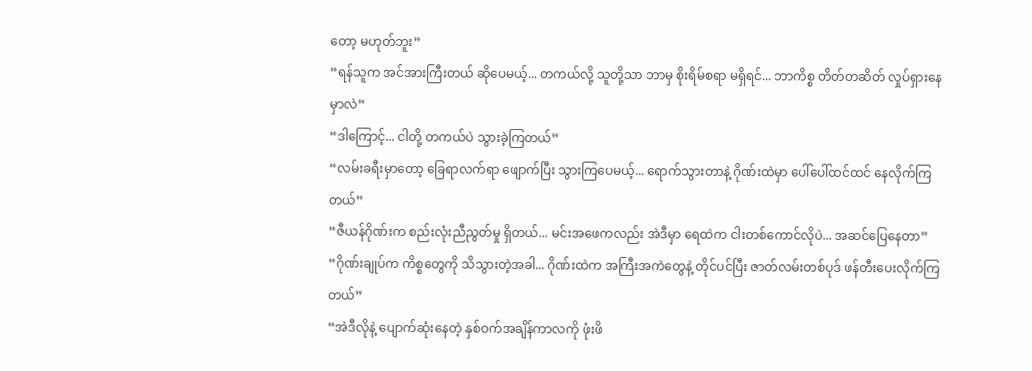တော့ မဟုတ်ဘူး”
“ရန်သူက အင်အားကြီးတယ် ဆိုပေမယ့်... တကယ်လို့ သူတို့သာ ဘာမှ စိုးရိမ်စရာ မရှိရင်... ဘာကိစ္စ တိတ်တဆိတ် လှုပ်ရှားနေမှာလဲ”
“ဒါကြောင့်... ငါတို့ တကယ်ပဲ သွားခဲ့ကြတယ်”
“လမ်းခရီးမှာတော့ ခြေရာလက်ရာ ဖျောက်ပြီး သွားကြပေမယ့်... ရောက်သွားတာနဲ့ ဂိုဏ်းထဲမှာ ပေါ်ပေါ်ထင်ထင် နေလိုက်ကြတယ်”
“ဇီယန်ဂိုဏ်းက စည်းလုံးညီညွတ်မှု ရှိတယ်... မင်းအဖေကလည်း အဲဒီမှာ ရေထဲက ငါးတစ်ကောင်လိုပဲ... အဆင်ပြေနေတာ”
“ဂိုဏ်းချုပ်က ကိစ္စတွေကို သိသွားတဲ့အခါ... ဂိုဏ်းထဲက အကြီးအကဲတွေနဲ့ တိုင်ပင်ပြီး ဇာတ်လမ်းတစ်ပုဒ် ဖန်တီးပေးလိုက်ကြတယ်”
“အဲဒီလိုနဲ့ ပျောက်ဆုံးနေတဲ့ နှစ်ဝက်အချိန်ကာလကို ဖုံးဖိ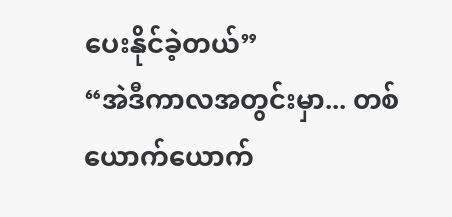ပေးနိုင်ခဲ့တယ်”
“အဲဒီကာလအတွင်းမှာ... တစ်ယောက်ယောက်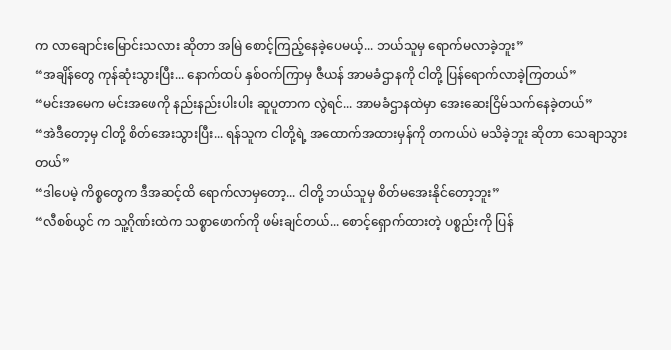က လာချောင်းမြောင်းသလား ဆိုတာ အမြဲ စောင့်ကြည့်နေခဲ့ပေမယ့်... ဘယ်သူမှ ရောက်မလာခဲ့ဘူး”
“အချိန်တွေ ကုန်ဆုံးသွားပြီး... နောက်ထပ် နှစ်ဝက်ကြာမှ ဇီယန် အာမခံဌာနကို ငါတို့ ပြန်ရောက်လာခဲ့ကြတယ်”
“မင်းအမေက မင်းအဖေကို နည်းနည်းပါးပါး ဆူပူတာက လွဲရင်... အာမခံဌာနထဲမှာ အေးဆေးငြိမ်သက်နေခဲ့တယ်”
“အဲဒီတော့မှ ငါတို့ စိတ်အေးသွားပြီး... ရန်သူက ငါတို့ရဲ့ အထောက်အထားမှန်ကို တကယ်ပဲ မသိခဲ့ဘူး ဆိုတာ သေချာသွားတယ်”
“ဒါပေမဲ့ ကိစ္စတွေက ဒီအဆင့်ထိ ရောက်လာမှတော့... ငါတို့ ဘယ်သူမှ စိတ်မအေးနိုင်တော့ဘူး”
“လီစစ်ယွင် က သူ့ဂိုဏ်းထဲက သစ္စာဖောက်ကို ဖမ်းချင်တယ်... စောင့်ရှောက်ထားတဲ့ ပစ္စည်းကို ပြန်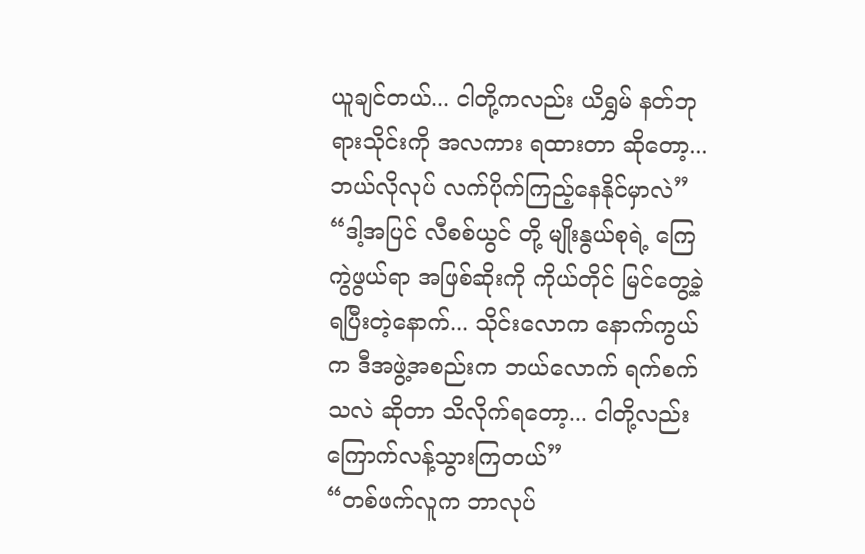ယူချင်တယ်... ငါတို့ကလည်း ယိရွှမ် နတ်ဘုရားသိုင်းကို အလကား ရထားတာ ဆိုတော့... ဘယ်လိုလုပ် လက်ပိုက်ကြည့်နေနိုင်မှာလဲ”
“ဒါ့အပြင် လီစစ်ယွင် တို့ မျိုးနွယ်စုရဲ့ ကြေကွဲဖွယ်ရာ အဖြစ်ဆိုးကို ကိုယ်တိုင် မြင်တွေ့ခဲ့ရပြီးတဲ့နောက်... သိုင်းလောက နောက်ကွယ်က ဒီအဖွဲ့အစည်းက ဘယ်လောက် ရက်စက်သလဲ ဆိုတာ သိလိုက်ရတော့... ငါတို့လည်း ကြောက်လန့်သွားကြတယ်”
“တစ်ဖက်လူက ဘာလုပ်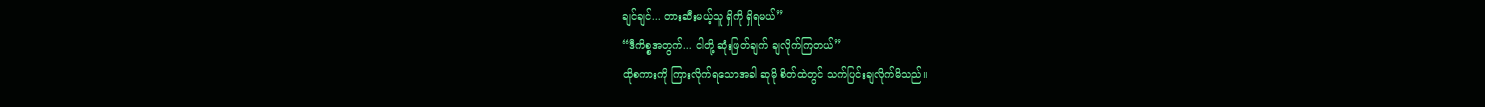ချင်ချင်... တားဆီးမယ့်သူ ရှိကို ရှိရမယ်”
“ဒီကိစ္စအတွက်... ငါတို့ ဆုံးဖြတ်ချက် ချလိုက်ကြတယ်”
ထိုစကားကို ကြားလိုက်ရသောအခါ ဆုမို စိတ်ထဲတွင် သက်ပြင်းချလိုက်မိသည်။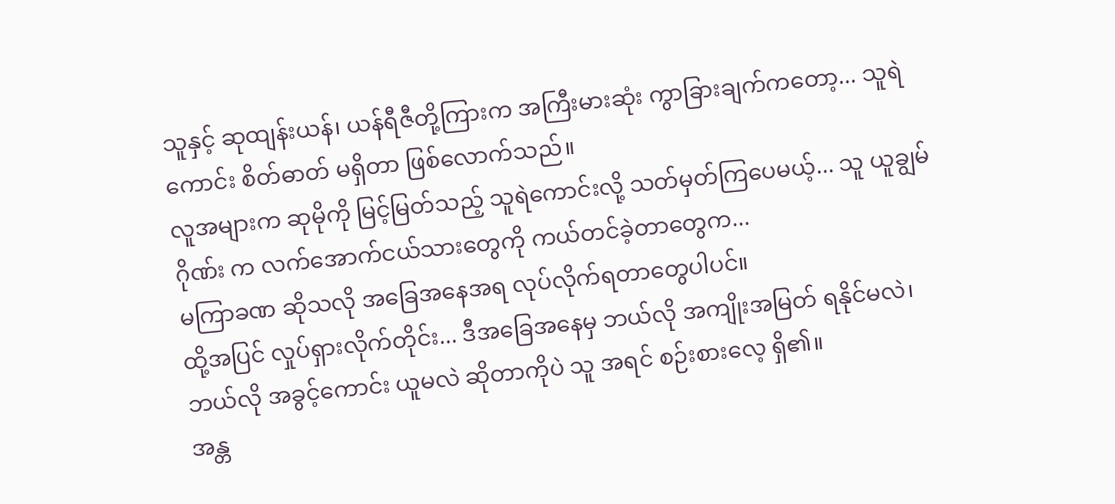သူနှင့် ဆုထျန်းယန်၊ ယန်ရီဇီတို့ကြားက အကြီးမားဆုံး ကွာခြားချက်ကတော့... သူရဲကောင်း စိတ်ဓာတ် မရှိတာ ဖြစ်လောက်သည်။
လူအများက ဆုမိုကို မြင့်မြတ်သည့် သူရဲကောင်းလို့ သတ်မှတ်ကြပေမယ့်... သူ ယူချွမ်ဂိုဏ်း က လက်အောက်ငယ်သားတွေကို ကယ်တင်ခဲ့တာတွေက...
မကြာခဏ ဆိုသလို အခြေအနေအရ လုပ်လိုက်ရတာတွေပါပင်။
ထို့အပြင် လှုပ်ရှားလိုက်တိုင်း... ဒီအခြေအနေမှ ဘယ်လို အကျိုးအမြတ် ရနိုင်မလဲ၊ ဘယ်လို အခွင့်ကောင်း ယူမလဲ ဆိုတာကိုပဲ သူ အရင် စဉ်းစားလေ့ ရှိ၏။
အန္တ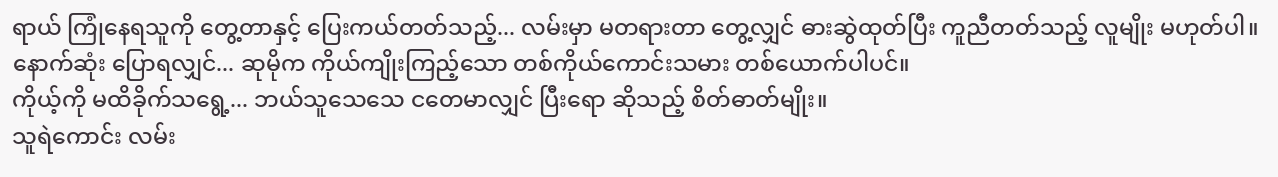ရာယ် ကြုံနေရသူကို တွေ့တာနှင့် ပြေးကယ်တတ်သည့်... လမ်းမှာ မတရားတာ တွေ့လျှင် ဓားဆွဲထုတ်ပြီး ကူညီတတ်သည့် လူမျိုး မဟုတ်ပါ။
နောက်ဆုံး ပြောရလျှင်... ဆုမိုက ကိုယ်ကျိုးကြည့်သော တစ်ကိုယ်ကောင်းသမား တစ်ယောက်ပါပင်။
ကိုယ့်ကို မထိခိုက်သရွေ့... ဘယ်သူသေသေ ငတေမာလျှင် ပြီးရော ဆိုသည့် စိတ်ဓာတ်မျိုး။
သူရဲကောင်း လမ်း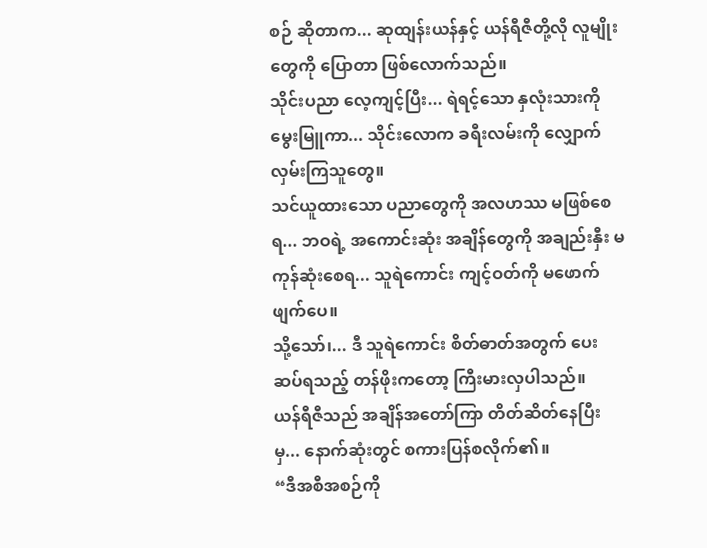စဉ် ဆိုတာက... ဆုထျန်းယန်နှင့် ယန်ရီဇီတို့လို လူမျိုးတွေကို ပြောတာ ဖြစ်လောက်သည်။
သိုင်းပညာ လေ့ကျင့်ပြီး... ရဲရင့်သော နှလုံးသားကို မွေးမြူကာ... သိုင်းလောက ခရီးလမ်းကို လျှောက်လှမ်းကြသူတွေ။
သင်ယူထားသော ပညာတွေကို အလဟဿ မဖြစ်စေရ... ဘဝရဲ့ အကောင်းဆုံး အချိန်တွေကို အချည်းနှီး မကုန်ဆုံးစေရ... သူရဲကောင်း ကျင့်ဝတ်ကို မဖောက်ဖျက်ပေ။
သို့သော်၊... ဒီ သူရဲကောင်း စိတ်ဓာတ်အတွက် ပေးဆပ်ရသည့် တန်ဖိုးကတော့ ကြီးမားလှပါသည်။
ယန်ရီဇီသည် အချိန်အတော်ကြာ တိတ်ဆိတ်နေပြီးမှ... နောက်ဆုံးတွင် စကားပြန်စလိုက်၏။
“ဒီအစီအစဉ်ကို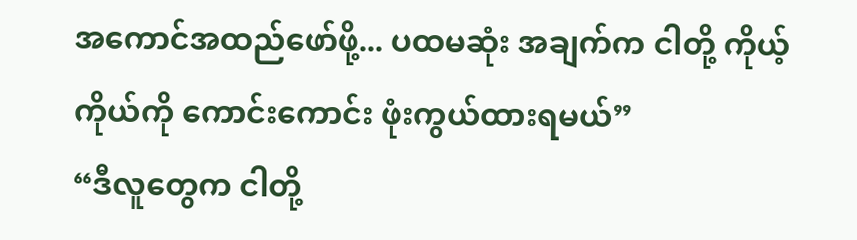အကောင်အထည်ဖော်ဖို့... ပထမဆုံး အချက်က ငါတို့ ကိုယ့်ကိုယ်ကို ကောင်းကောင်း ဖုံးကွယ်ထားရမယ်”
“ဒီလူတွေက ငါတို့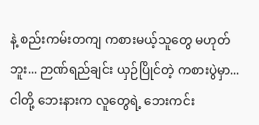နဲ့ စည်းကမ်းတကျ ကစားမယ့်သူတွေ မဟုတ်ဘူး... ဉာဏ်ရည်ချင်း ယှဉ်ပြိုင်တဲ့ ကစားပွဲမှာ... ငါတို့ ဘေးနားက လူတွေရဲ့ ဘေးကင်း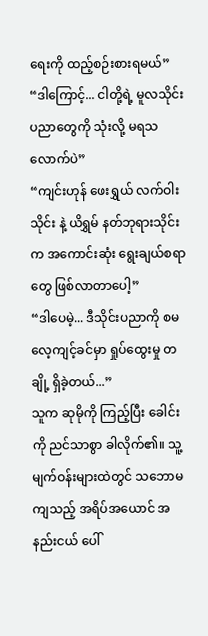ရေးကို ထည့်စဉ်းစားရမယ်”
“ဒါကြောင့်... ငါတို့ရဲ့ မူလသိုင်းပညာတွေကို သုံးလို့ မရသလောက်ပဲ”
“ကျင်းဟုန် ဖေးရွှယ် လက်ဝါးသိုင်း နဲ့ ယိရွှမ် နတ်ဘုရားသိုင်း က အကောင်းဆုံး ရွေးချယ်စရာတွေ ဖြစ်လာတာပေါ့”
“ဒါပေမဲ့... ဒီသိုင်းပညာကို စမလေ့ကျင့်ခင်မှာ ရှုပ်ထွေးမှု တချို့ ရှိခဲ့တယ်...”
သူက ဆုမိုကို ကြည့်ပြီး ခေါင်းကို ညင်သာစွာ ခါလိုက်၏။ သူ့မျက်ဝန်းများထဲတွင် သဘောမကျသည့် အရိပ်အယောင် အနည်းငယ် ပေါ်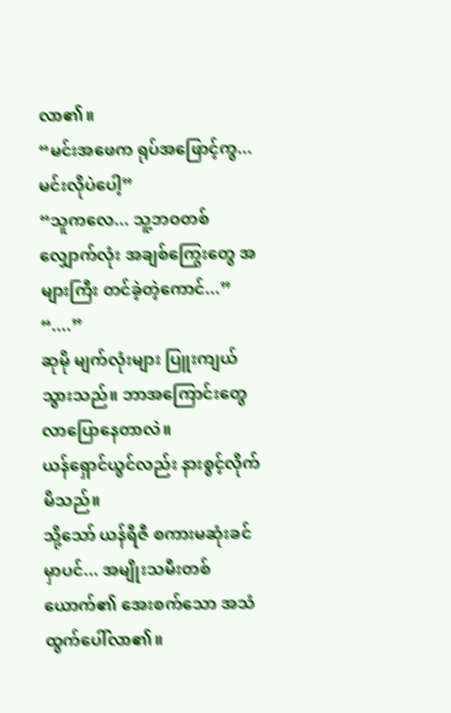လာ၏။
“မင်းအဖေက ရုပ်အဖြောင့်ကွ... မင်းလိုပဲပေါ့”
“သူကလေ... သူ့ဘဝတစ်လျှောက်လုံး အချစ်ကြွေးတွေ အများကြီး တင်ခဲ့တဲ့ကောင်...”
“....”
ဆုမို မျက်လုံးများ ပြူးကျယ်သွားသည်။ ဘာအကြောင်းတွေ လာပြောနေတာလဲ။
ယန်ရှောင်ယွင်လည်း နားစွင့်လိုက်မိသည်။
သို့သော် ယန်ရီဇီ စကားမဆုံးခင်မှာပင်... အမျိုးသမီးတစ်ယောက်၏ အေးစက်သော အသံ ထွက်ပေါ်လာ၏။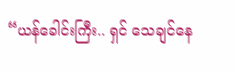“ယန်ခေါင်းကြီး.. ရှင် သေချင်နေ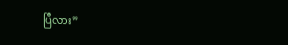ပြီလား”